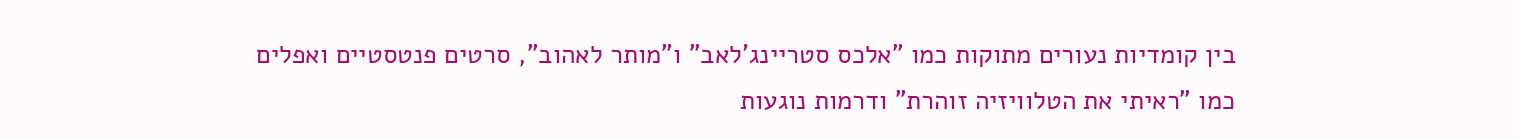בין קומדיות נעורים מתוקות כמו "אלכס סטריינג'לאב" ו"מותר לאהוב", סרטים פנטסטיים ואפלים כמו "ראיתי את הטלוויזיה זוהרת" ודרמות נוגעות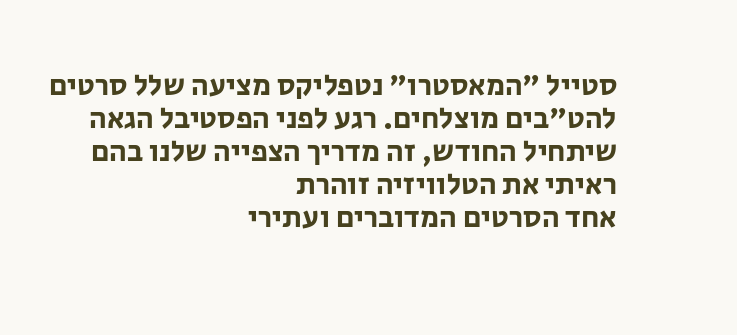סטייל "המאסטרו" נטפליקס מציעה שלל סרטים להט"בים מוצלחים. רגע לפני הפסטיבל הגאה שיתחיל החודש, זה מדריך הצפייה שלנו בהם
ראיתי את הטלוויזיה זוהרת
אחד הסרטים המדוברים ועתירי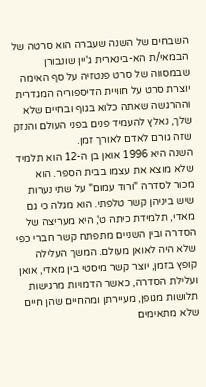השבחים של השנה שעברה הוא סרטה של הבמאי/ת הא-בינארית ג'יין שונבורן שבמסווה של סרט פנטזיה על סף האימה יוצרת סרט על חוויית הדיספוריה המגדרית וההרגשה שאתה כלוא בגוף ובחיים שלא שלך, נאלץ להעמיד פנים בפני העולם והנזק שזה גורם לאדם לאורך זמן.
השנה היא 1996 אואן בן ה-12 הוא תלמיד שלא מוצא את עצמו בבית הספר. הוא מכור לסדרה "ורוד עמום" על שתי נערות שיש ביניהן קשר טלפתי. הוא מגלה כי גם מאדי, תלמידת כיתה ט', היא מעריצה של הסדרה ובין השניים מתפתח קשר חברי כפי שלא היה לאואן מעולם. המשך העלילה קופץ בזמן, יוצר קשר מיסטי בין מאדי, אואן ועלילת הסדרה, כאשר הדמויות מרגישות תלושות מגופן, מעיירתן ומהחיים שהן חיים שלא מתאימים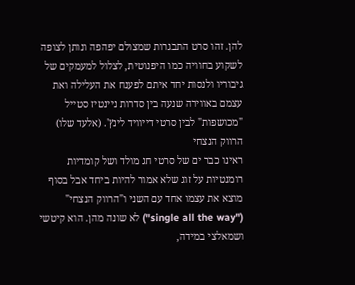להן. זהו סרט התבגרות שמצולם יפהפה ונותן לצופה לשקוע בחוויה כמו היפנוטית, לצלול למעמקים של גיבוריו ולנסות יחד איתם לפענח את העלילה ואת עצמם באווירה שנעה בין סדרות ניינטיז סטייל "מכושפות" לבין סרטי דייוויד לינץ'. (אלעד שלו)
הרווק הנצחי
ראינו כבר ים של סרטי חג מולד ושל קומדיות רומנטיות על זוג שלא אמור להיות ביחד אבל בסוף מוצא את עצמו אחד עם השני ו"הרווק הנצחי" ("single all the way") לא שונה מהן. הוא קיטשי ושמאלצי במידה,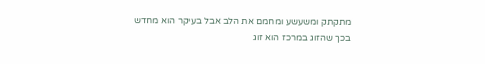מתקתק ומשעשע ומחמם את הלב אבל בעיקר הוא מחדש בכך שהזוג במרכז הוא זוג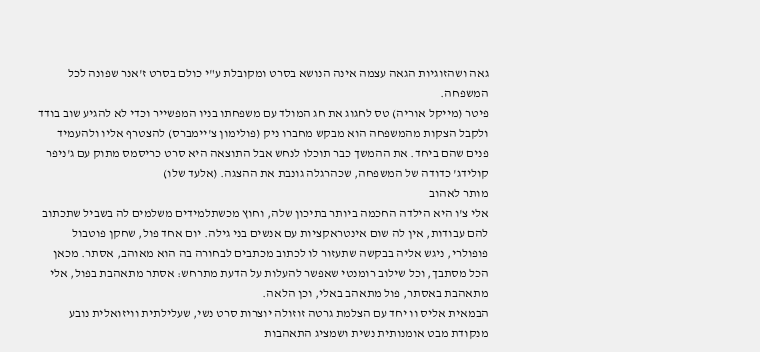גאה ושהזוגיות הגאה עצמה אינה הנושא בסרט ומקובלת ע"י כולם בסרט ז'אנר שפונה לכל המשפחה.
פיטר (מייקל אוריה) טס לחגוג את חג המולד עם משפחתו בניו המפשייר וכדי לא להגיע שוב בודד ולקבל הצקות מהמשפחה הוא מבקש מחברו ניק (פולימון צ'יימברס) להצטרף אליו ולהעמיד פנים שהם ביחד. את ההמשך כבר תוכלו לנחש אבל התוצאה היא סרט כריסמס מתוק עם ג'ניפר קולידג' כדודה של המשפחה, שכהרגלה גונבת את ההצגה. (אלעד שלו)
מותר לאהוב
אלי צ'ו היא הילדה החכמה ביותר בתיכון שלה, וחוץ מכשתלמידים משלמים לה בשביל שתכתוב להם עבודות, אין לה שום אינטראקציות עם אנשים בני גילה. יום אחד פול, שחקן פוטבול פופולרי, ניגש אליה בבקשה שתעזור לו לכתוב מכתבים לבחורה בה הוא מאוהב, אסתר. מכאן הכל מסתבך, וכל שילוב רומנטי שאפשר להעלות על הדעת מתרחש: אסתר מתאהבת בפול, אלי מתאהבת באסתר, פול מתאהב באלי, וכן הלאה.
הבמאית אליס וו יחד עם הצלמת גרטה זוזולה יוצרות סרט נשי, שעלילתית וויזואלית נובע מנקודת מבט אומנותית נשית ושמציג התאהבות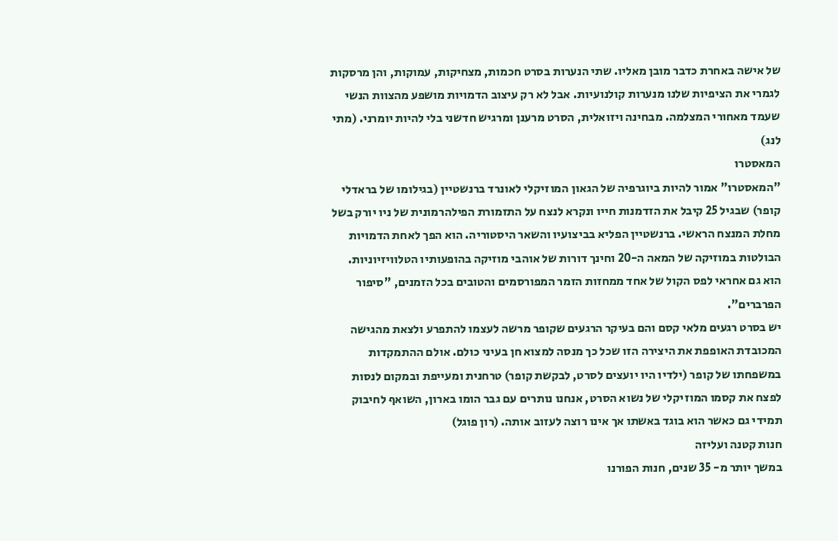של אישה באחרת כדבר מובן מאליו. שתי הנערות בסרט חכמות, מצחיקות, עמוקות, והן מרסקות לגמרי את הציפיות שלנו מנערות קולנועיות. אבל לא רק עיצוב הדמויות מושפע מהצוות הנשי שעמד מאחורי המצלמה. מבחינה ויזואלית, הסרט מרענן ומרגיש חדשני בלי להיות יומרני. (מתי לנג)
המאסטרו
"המאסטרו" אמור להיות ביוגרפיה של הגאון המוזיקלי לאונרד ברנשטיין (בגילומו של בראדלי קופר) שבגיל 25 קיבל את הזדמנות חייו ונקרא לנצח על התזמורת הפילהרמונית של ניו יורק בשל מחלת המנצח הראשי. ברנשטיין הפליא בביצועיו והשאר היסטוריה. הוא הפך לאחת הדמויות הבולטות במוזיקה של המאה ה-20 וחינך דורות של אוהבי מוזיקה בהופעותיו הטלוויזיוניות. הוא גם אחראי לפס הקול של אחד ממחזות הזמר המפורסמים והטובים בכל הזמנים, "סיפור הפרברים".
יש בסרט רגעים מלאי קסם והם בעיקר הרגעים שקופר מרשה לעצמו להתפרע ולצאת מהגישה המכובדת האופפת את היצירה הזו שכל כך מנסה למצוא חן בעיני כולם. אולם ההתמקדות במשפחתו של קופר (ילדיו היו יועצים לסרט, לבקשת קופר) טרחנית ומעייפת ובמקום לנסות לפצח את קסמו המוזיקלי של נשוא הסרט, אנחנו נותרים עם גבר הומו בארון, השואף לחיבוק תמידי גם כאשר הוא בוגד באשתו אך אינו רוצה לעזוב אותה. (רון פוגל)
חנות קטנה ועליזה
במשך יותר מ- 35 שנים, חנות הפורנו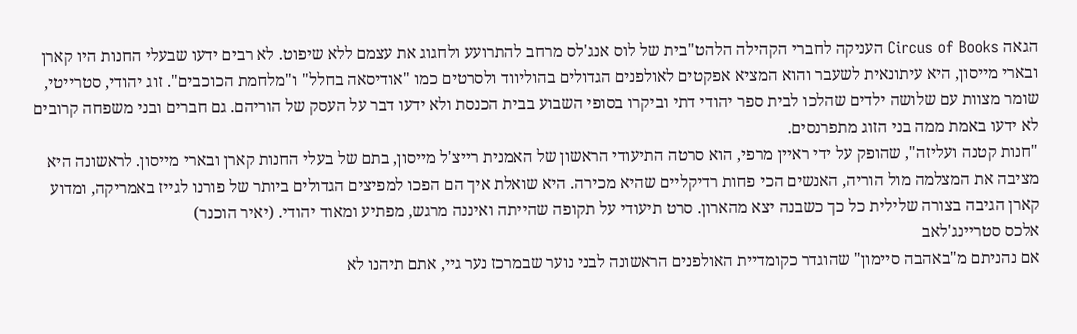הגאה Circus of Books העניקה לחברי הקהילה הלהט"בית של לוס אנג'לס מרחב להתרועע ולחגוג את עצמם ללא שיפוט. לא רבים ידעו שבעלי החנות היו קארן ובארי מייסון, היא עיתונאית לשעבר והוא המציא אפקטים לאולפנים הגדולים בהוליווד ולסרטים כמו "אודיסאה בחלל" ו"מלחמת הכוכבים". זוג יהודי, סטרייטי, שומר מצוות עם שלושה ילדים שהלכו לבית ספר יהודי דתי וביקרו בסופי השבוע בבית הכנסת ולא ידעו דבר על העסק של הוריהם. גם חברים ובני משפחה קרובים לא ידעו באמת ממה בני הזוג מתפרנסים.
"חנות קטנה ועליזה", שהופק על ידי ראיין מרפי, הוא סרטה התיעודי הראשון של האמנית רייצ'ל מייסון, בתם של בעלי החנות קארן ובארי מייסון. לראשונה היא מציבה את המצלמה מול הוריה, האנשים הכי פחות רדיקליים שהיא מכירה. היא שואלת איך הם הפכו למפיצים הגדולים ביותר של פורנו לגייז באמריקה, ומדוע קארן הגיבה בצורה שלילית כל כך כשבנה יצא מהארון. סרט תיעודי על תקופה שהייתה ואיננה מרגש, מפתיע ומאוד יהודי. (יאיר הוכנר)
אלכס סטריינג'לאב
אם נהניתם מ"באהבה סיימון" שהוגדר כקומדיית האולפנים הראשונה לבני נוער שבמרכז נער גיי, אתם תיהנו לא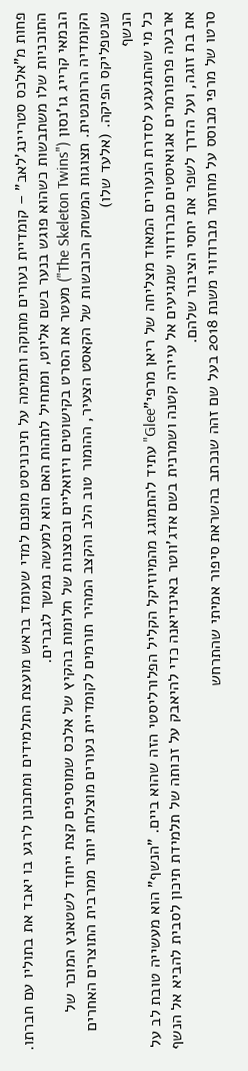פחות מ"אלכס סטריינג'לאב" – קומדיית נעורים מתוקה ותמימה על תיכוניסט מופנם למדי שעומד בראש מועצת התלמידים ומתכונן לרגע בו יאבד את בתוליו עם חברתו. התוכניות שלו משתבשות כשהוא פוגש בנער בשם אליוט, ומתחיל לתהות האם הוא למעשה נמשך לגברים.
הבמאי קרייג גו'נסון ("The Skeleton Twins") מעטר את הסרט בקישוטים ויזואליים ובסצנות של חלומות בהקיץ של אלכס שמוסיפים קצת ייחוד לשטאנץ המוכר של הקומדיה הרומנטית. תצוגות המשחק הכובשות של הקאסט הצעיר, ההומור טוב הלב והקצב המהיר תורמים לקומדיית נעורים מוצלחת יותר ממרבית התוצרים האחרים שנטפליקס הפיקה. (אלעד שלו)
הנשף
כל מי שהתגעגע לסדרת הנעורים המאוד מצליחה של ריאן מרפי"Glee" עתיד להתמוגג מהמיוזיקל הקליל הפלורליסטי הזה שהוא ביים. "הנשף" הוא מעשייה טובת לב על ארבעה פרפורמרים אגואיסטים מברודווי שמגיעים אל עיירה קטנה ושמרנית בשם אדג'ווטר באינדיאנה כדי להיאבק על זכותה של תלמידת תיכון לסבית להביא אל הנשף את בת זוגה, ועל הדרך לשפר את יחסי הציבור שלהם.
סרטו של מרפי מבוסס על מחזמר מברודווי משנת 2018 בעל שם זהה שנכתב בהשראת סיפור אמיתי שהתרחש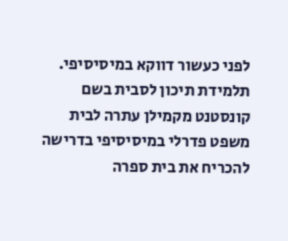לפני כעשור דווקא במיסיסיפי. תלמידת תיכון לסבית בשם קונסטנט מקמילן עתרה לבית משפט פדרלי במיסיסיפי בדרישה להכריח את בית ספרה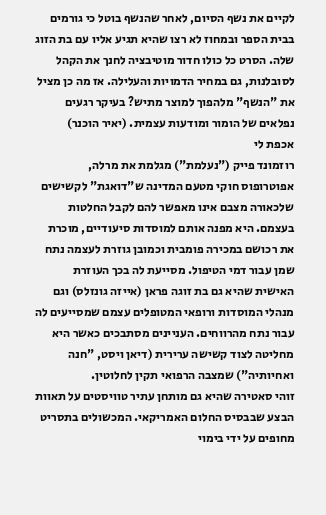לקיים את נשף הסיום, לאחר שהנשף בוטל כי גורמים בבית הספר ובמחוז לא רצו שהיא תגיע אליו עם בת הזוג שלה. הסרט כל כולו חדור מוטיבציה לחנך את הקהל לסובלנות, גם במחיר הדמויות והעלילה. אז מה כן מציל את "הנשף" מלהפוך למוצר מתיש? בעיקר רגעים נפלאים של הומור ומודעות עצמית. (יאיר הוכנר)
אכפת לי
רוזמונד פייק ("נעלמת") מגלמת את מרלה, אפוטרופוס חוקי מטעם המדינה ש"דואגת" לקשישים שלכאורה מצבם אינו מאפשר להם לקבל החלטות בעצמם. היא מפנה אותם למוסדות סיעודיים, מוכרת את רכושם במכירה פומבית וכמובן גוזרת לעצמה נתח שמן עבור דמי הטיפול. מסייעת לה בכך העוזרת האישית שהיא גם בת זוגה פראן (אייזה גונזלס) וגם מנהלי המוסדות ורופאי המטופלים עצמם שמסייעים לה עבור נתח מהרווחים. העניינים מסתבכים כאשר היא מחליטה לצוד קשישה ערירית (דיאן ויסט, "חנה ואחיותיה") שמצבה הרפואי תקין לחלוטין.
זוהי סאטירה שהיא גם מותחן עתיר טוויסטים על תאוות הבצע שבבסיס החלום האמריקאי. המכשולים בתסריט מחופים על ידי בימוי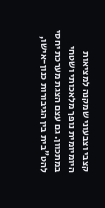קצבי וצבעוני שמקנה למציאות היומיומית נופך מלאכותי ושטחי במתכוון. גם עצם הצגת מערכת יחסי להט"בית בין הגיבורות כנון-אישו,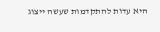היא עדות להתקדמות שעשה ייצוג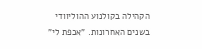הקהילה בקולנוע ההוליוודי בשנים האחרונות. "אכפת לי"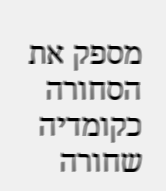מספק את הסחורה כקומדיה שחורה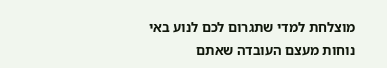מוצלחת למדי שתגרום לכם לנוע באי נוחות מעצם העובדה שאתם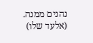נהנים ממנה. (אלעד שלו)